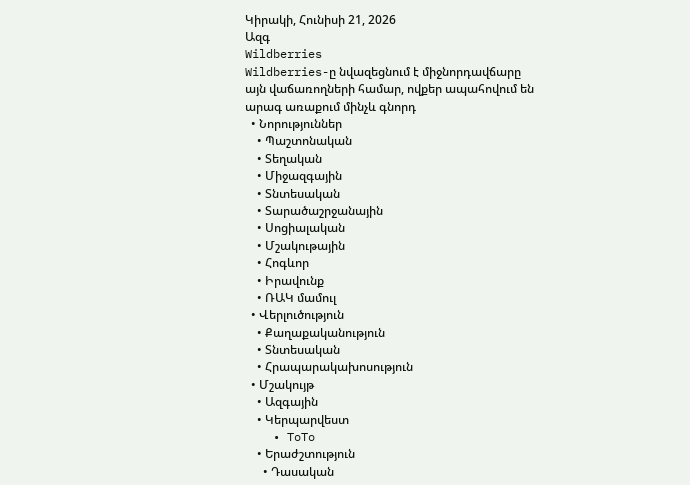Կիրակի, Հունիսի 21, 2026
Ազգ
Wildberries
Wildberries-ը նվազեցնում է միջնորդավճարը այն վաճառողների համար, ովքեր ապահովում են արագ առաքում մինչև գնորդ
  • Նորություններ
    • Պաշտոնական
    • Տեղական
    • Միջազգային
    • Տնտեսական
    • Տարածաշրջանային
    • Սոցիալական
    • Մշակութային
    • Հոգևոր
    • Իրավունք
    • ՌԱԿ մամուլ
  • Վերլուծություն
    • Քաղաքականություն
    • Տնտեսական
    • Հրապարակախոսություն
  • Մշակույթ
    • Ազգային
    • Կերպարվեստ
    • ToTo
    • Երաժշտություն
      • Դասական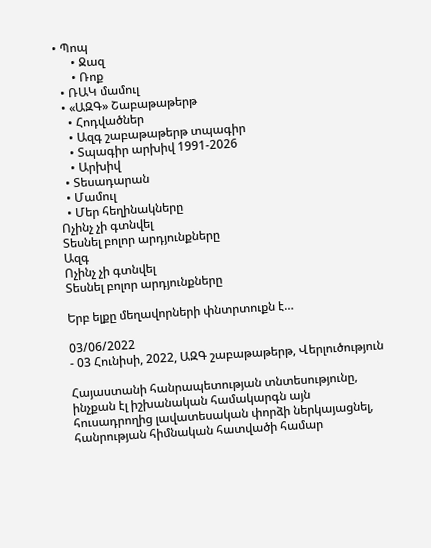• Պոպ
      • Ջազ
      • Ռոք
  • ՌԱԿ մամուլ
  • «ԱԶԳ» Շաբաթաթերթ
    • Հոդվածներ
    • Ազգ շաբաթաթերթ տպագիր
    • Տպագիր արխիվ 1991-2026
    • Արխիվ
  • Տեսադարան
  • Մամուլ
  • Մեր հեղինակները
Ոչինչ չի գտնվել
Տեսնել բոլոր արդյունքները
Ազգ
Ոչինչ չի գտնվել
Տեսնել բոլոր արդյունքները

Երբ ելքը մեղավորների փնտրտուքն է…

03/06/2022
- 03 Հունիսի, 2022, ԱԶԳ շաբաթաթերթ, Վերլուծություն

Հայաստանի հանրապետության տնտեսությունը, ինչքան էլ իշխանական համակարգն այն հուսադրողից լավատեսական փորձի ներկայացնել, հանրության հիմնական հատվածի համար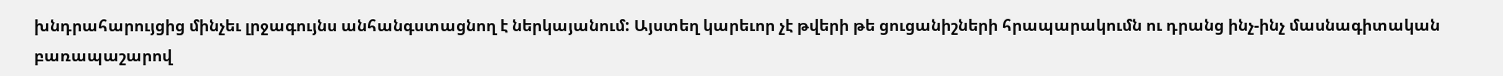խնդրահարույցից մինչեւ լրջագույնս անհանգստացնող է ներկայանում: Այստեղ կարեւոր չէ թվերի թե ցուցանիշների հրապարակումն ու դրանց ինչ-ինչ մասնագիտական բառապաշարով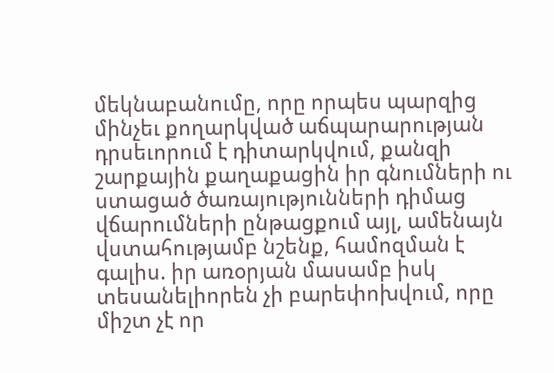մեկնաբանումը, որը որպես պարզից մինչեւ քողարկված աճպարարության դրսեւորում է դիտարկվում, քանզի շարքային քաղաքացին իր գնումների ու ստացած ծառայությունների դիմաց վճարումների ընթացքում այլ, ամենայն վստահությամբ նշենք, համոզման է գալիս. իր առօրյան մասամբ իսկ տեսանելիորեն չի բարեփոխվում, որը միշտ չէ որ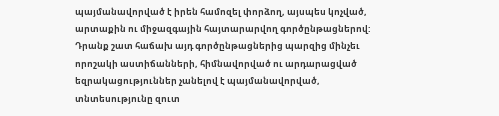պայմանավորված է իրեն համոզել փորձող, այսպես կոչված, արտաքին ու միջազգային հայտարարվող գործընթացներով: Դրանք շատ հաճախ այդ գործընթացներից պարզից մինչեւ որոշակի աստիճանների, հիմնավորված ու արդարացված եզրակացություններ չանելով է պայմանավորված, տնտեսությունը զուտ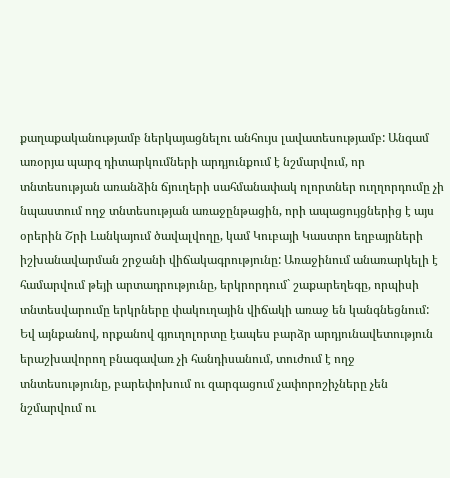քաղաքականությամբ ներկայացնելու անհույս լավատեսությամբ: Անգամ առօրյա պարզ դիտարկումների արդյունքում է նշմարվում, որ տնտեսության առանձին ճյուղերի սահմանափակ ոլորտներ ուղղորդումը չի նպաստում ողջ տնտեսության առաջընթացին, որի ապացույցներից է այս օրերին Շրի Լանկայում ծավալվողը, կամ Կուբայի Կաստրո եղբայրների իշխանավարման շրջանի վիճակագրությունը: Առաջինում անառարկելի է համարվում թեյի արտադրությունը, երկրորդում` շաքարեղեգը, որպիսի տնտեսվարումը երկրները փակուղային վիճակի առաջ են կանգնեցնում: Եվ այնքանով, որքանով գյուղոլորտը էապես բարձր արդյունավետություն երաշխավորող բնագավառ չի հանդիսանում, տուժում է ողջ տնտեսությունը, բարեփոխում ու զարգացում չափորոշիչները չեն նշմարվում ու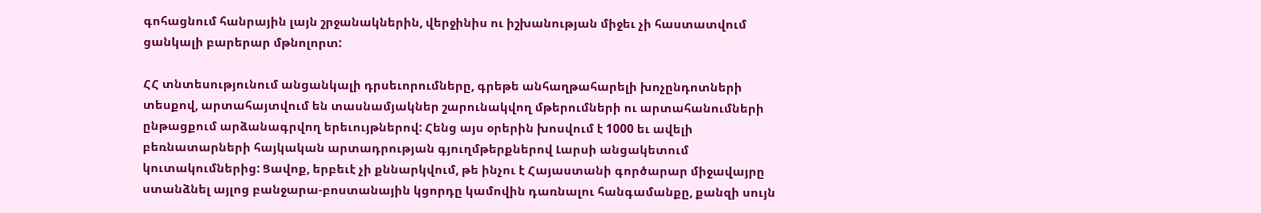գոհացնում հանրային լայն շրջանակներին, վերջինիս ու իշխանության միջեւ չի հաստատվում ցանկալի բարերար մթնոլորտ:

ՀՀ տնտեսությունում անցանկալի դրսեւորումները, գրեթե անհաղթահարելի խոչընդոտների տեսքով, արտահայտվում են տասնամյակներ շարունակվող մթերումների ու արտահանումների ընթացքում արձանագրվող երեւույթներով: Հենց այս օրերին խոսվում է 1000 եւ ավելի բեռնատարների հայկական արտադրության գյուղմթերքներով Լարսի անցակետում կուտակումներից: Ցավոք, երբեւէ չի քննարկվում, թե ինչու է Հայաստանի գործարար միջավայրը ստանձնել այլոց բանջարա-բոստանային կցորդը կամովին դառնալու հանգամանքը, քանզի սույն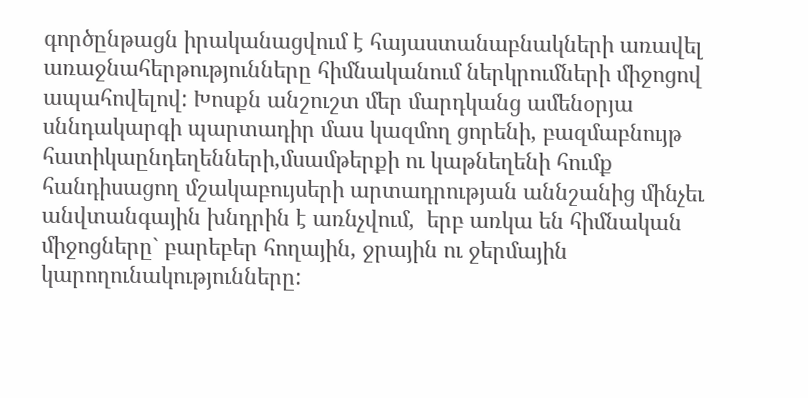գործընթացն իրականացվում է հայաստանաբնակների առավել առաջնահերթությունները հիմնականում ներկրումների միջոցով ապահովելով: Խոսքն անշուշտ մեր մարդկանց ամենօրյա սննդակարգի պարտադիր մաս կազմող ցորենի, բազմաբնույթ հատիկաընդեղենների,մսամթերքի ու կաթնեղենի հումք հանդիսացող մշակաբույսերի արտադրության աննշանից մինչեւ անվտանգային խնդրին է առնչվում,  երբ առկա են հիմնական միջոցները` բարեբեր հողային, ջրային ու ջերմային կարողունակությունները: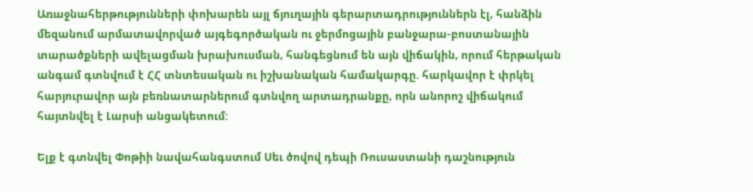Առաջնահերթությունների փոխարեն այլ ճյուղային գերարտադրություններն էլ, հանձին մեզանում արմատավորված այգեգործական ու ջերմոցային բանջարա-բոստանային տարածքների ավելացման խրախուսման, հանգեցնում են այն վիճակին, որում հերթական անգամ գտնվում է ՀՀ տնտեսական ու իշխանական համակարգը. հարկավոր է փրկել հարյուրավոր այն բեռնատարներում գտնվող արտադրանքը, որն անորոշ վիճակում հայտնվել է Լարսի անցակետում:

Ելք է գտնվել Փոթիի նավահանգստում Սեւ ծովով դեպի Ռուսաստանի դաշնություն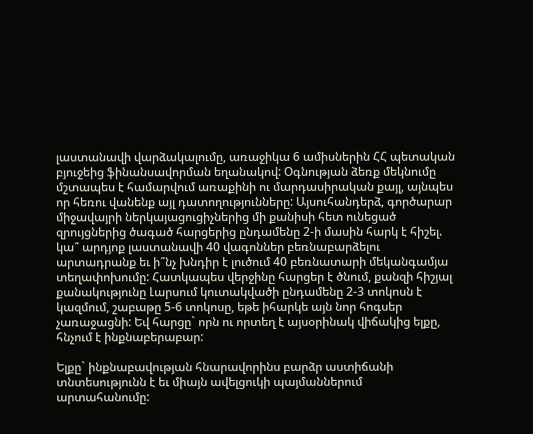լաստանավի վարձակալումը, առաջիկա 6 ամիսներին ՀՀ պետական բյուջեից ֆինանսավորման եղանակով: Օգնության ձեռք մեկնումը մշտապես է համարվում առաքինի ու մարդասիրական քայլ, այնպես որ հեռու վանենք այլ դատողությունները: Այսուհանդերձ, գործարար միջավայրի ներկայացուցիչներից մի քանիսի հետ ունեցած զրույցներից ծագած հարցերից ընդամենը 2-ի մասին հարկ է հիշել. կա՞ արդյոք լաստանավի 40 վագոններ բեռնաբարձելու արտադրանք եւ ի՞նչ խնդիր է լուծում 40 բեռնատարի մեկանգամյա տեղափոխումը: Հատկապես վերջինը հարցեր է ծնում, քանզի հիշյալ քանակությունը Լարսում կուտակվածի ընդամենը 2-3 տոկոսն է կազմում, շաբաթը 5-6 տոկոսը, եթե իհարկե այն նոր հոգսեր չառաջացնի: Եվ հարցը` որն ու որտեղ է այսօրինակ վիճակից ելքը, հնչում է ինքնաբերաբար:

Ելքը` ինքնաբավության հնարավորինս բարձր աստիճանի տնտեսությունն է եւ միայն ավելցուկի պայմաններում արտահանումը: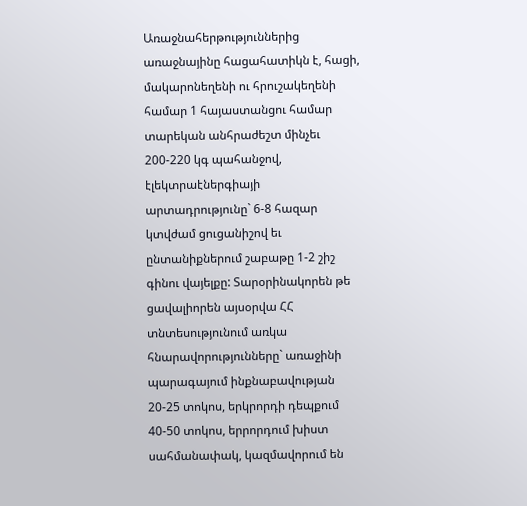Առաջնահերթություններից առաջնայինը հացահատիկն է, հացի, մակարոնեղենի ու հրուշակեղենի համար 1 հայաստանցու համար տարեկան անհրաժեշտ մինչեւ 200-220 կգ պահանջով, էլեկտրաէներգիայի արտադրությունը` 6-8 հազար կտվժամ ցուցանիշով եւ ընտանիքներում շաբաթը 1-2 շիշ գինու վայելքը: Տարօրինակորեն թե ցավալիորեն այսօրվա ՀՀ տնտեսությունում առկա հնարավորությունները` առաջինի պարագայում ինքնաբավության 20-25 տոկոս, երկրորդի դեպքում 40-50 տոկոս, երրորդում խիստ սահմանափակ, կազմավորում են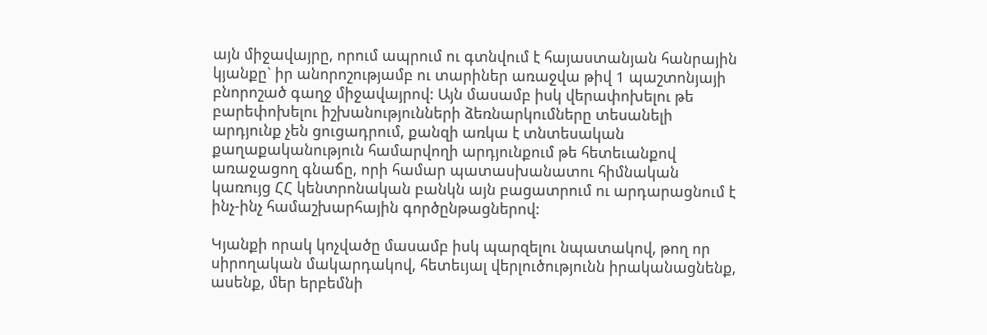այն միջավայրը, որում ապրում ու գտնվում է հայաստանյան հանրային կյանքը` իր անորոշությամբ ու տարիներ առաջվա թիվ 1 պաշտոնյայի բնորոշած գաղջ միջավայրով: Այն մասամբ իսկ վերափոխելու թե բարեփոխելու իշխանությունների ձեռնարկումները տեսանելի արդյունք չեն ցուցադրում, քանզի առկա է տնտեսական քաղաքականություն համարվողի արդյունքում թե հետեւանքով առաջացող գնաճը, որի համար պատասխանատու հիմնական կառույց ՀՀ կենտրոնական բանկն այն բացատրում ու արդարացնում է ինչ-ինչ համաշխարհային գործընթացներով:

Կյանքի որակ կոչվածը մասամբ իսկ պարզելու նպատակով, թող որ սիրողական մակարդակով, հետեւյալ վերլուծությունն իրականացնենք, ասենք, մեր երբեմնի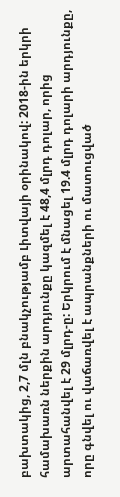բախտակից, 2,7 մլն բնակչությամբ Լիտվայի օրինակով: 2018-ին երկրի համախառն ներքին արդյունքը կազմել է 48,4 մլրդ դոլար, որից արտահանվել է 29 մլրդ-ը: Երկրում է մնացել 19.4 մլրդ դոլարի արդյունքը, որը գնվել ու վաճառվել է ապրանքների ու մատուցված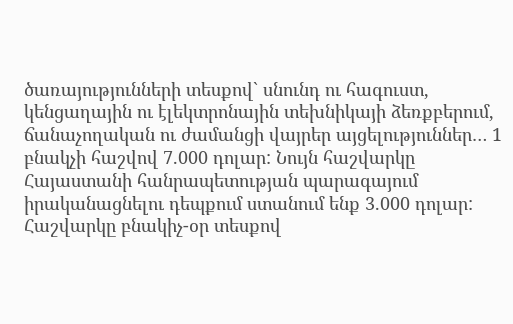ծառայությունների տեսքով` սնունդ ու հագուստ, կենցաղային ու էլեկտրոնային տեխնիկայի ձեռքբերում, ճանաչողական ու ժամանցի վայրեր այցելություններ… 1 բնակչի հաշվով 7.000 դոլար: Նույն հաշվարկը Հայաստանի հանրապետության պարագայում իրականացնելու դեպքում ստանում ենք 3.000 դոլար: Հաշվարկը բնակիչ-օր տեսքով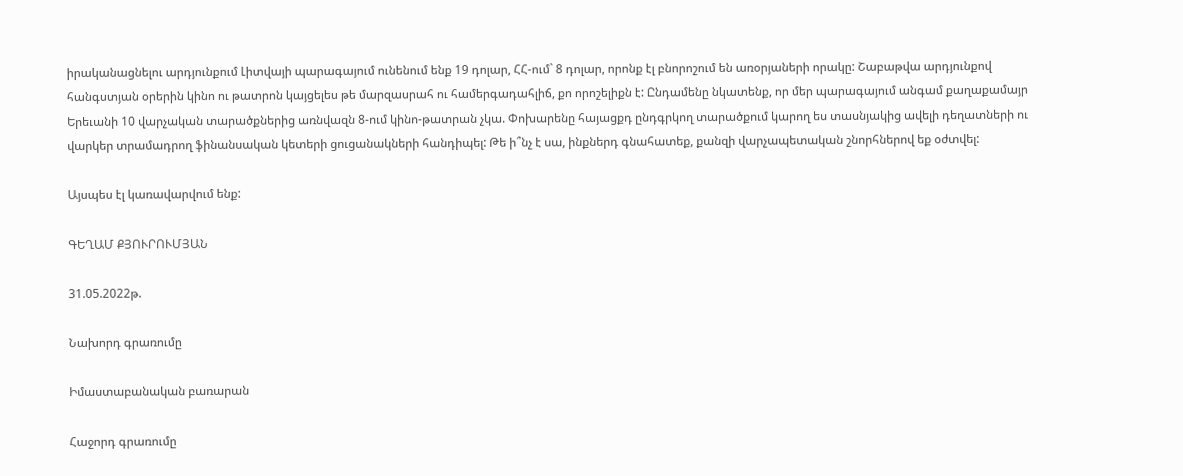իրականացնելու արդյունքում Լիտվայի պարագայում ունենում ենք 19 դոլար, ՀՀ-ում` 8 դոլար, որոնք էլ բնորոշում են առօրյաների որակը: Շաբաթվա արդյունքով հանգստյան օրերին կինո ու թատրոն կայցելես թե մարզասրահ ու համերգադահլիճ, քո որոշելիքն է: Ընդամենը նկատենք, որ մեր պարագայում անգամ քաղաքամայր Երեւանի 10 վարչական տարածքներից առնվազն 8-ում կինո-թատրան չկա. Փոխարենը հայացքդ ընդգրկող տարածքում կարող ես տասնյակից ավելի դեղատների ու վարկեր տրամադրող ֆինանսական կետերի ցուցանակների հանդիպել: Թե ի՞նչ է սա, ինքներդ գնահատեք, քանզի վարչապետական շնորհներով եք օժտվել:

Այսպես էլ կառավարվում ենք:

ԳԵՂԱՄ ՔՅՈՒՐՈՒՄՅԱՆ

31.05.2022թ.

Նախորդ գրառումը

Իմաստաբանական բառարան

Հաջորդ գրառումը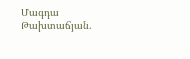Մագդա Թախտաճյան.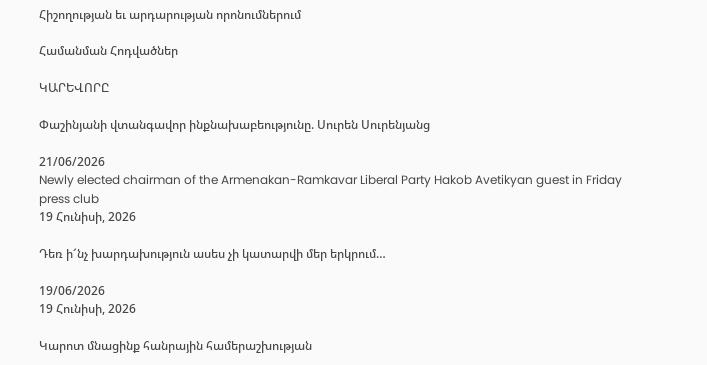Հիշողության եւ արդարության որոնումներում

Համանման Հոդվածներ

ԿԱՐԵՎՈՐԸ

Փաշինյանի վտանգավոր ինքնախաբեությունը. Սուրեն Սուրենյանց

21/06/2026
Newly elected chairman of the Armenakan-Ramkavar Liberal Party Hakob Avetikyan guest in Friday press club
19 Հունիսի, 2026

Դեռ ի՜նչ խարդախություն ասես չի կատարվի մեր երկրում…

19/06/2026
19 Հունիսի, 2026

Կարոտ մնացինք հանրային համերաշխության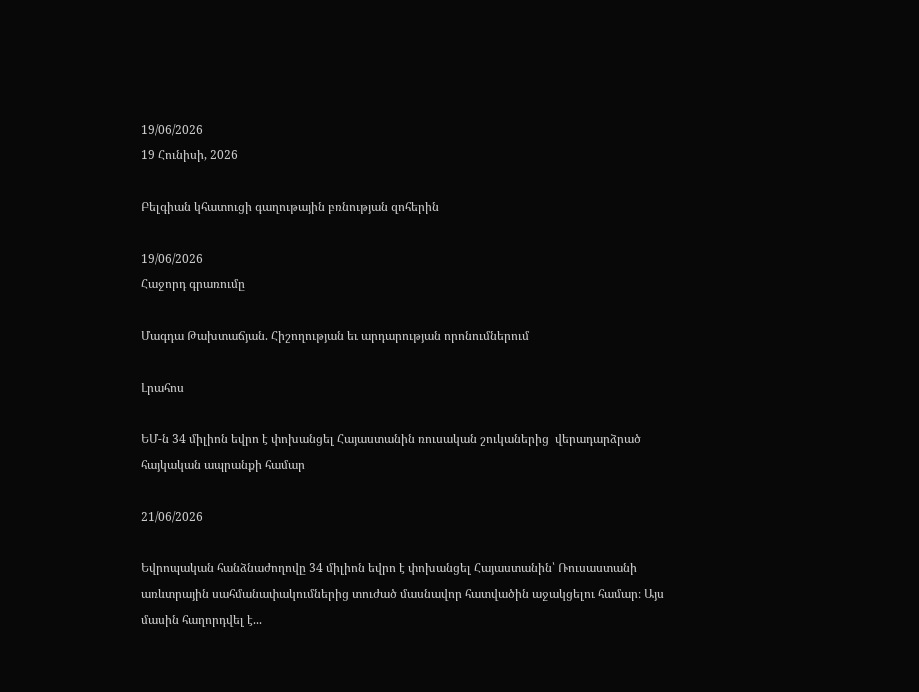19/06/2026
19 Հունիսի, 2026

Բելգիան կհատուցի գաղութային բռնության զոհերին

19/06/2026
Հաջորդ գրառումը

Մագդա Թախտաճյան. Հիշողության եւ արդարության որոնումներում

Լրահոս

ԵՄ-ն 34 միլիոն եվրո է փոխանցել Հայաստանին ռուսական շուկաներից  վերադարձրած հայկական ապրանքի համար

21/06/2026

Եվրոպական հանձնաժողովը 34 միլիոն եվրո է փոխանցել Հայաստանին՝ Ռուսաստանի առևտրային սահմանափակումներից տուժած մասնավոր հատվածին աջակցելու համար։ Այս մասին հաղորդվել է...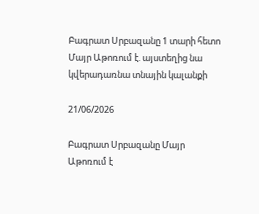Բագրատ Սրբազանը 1 տարի հետո Մայր Աթոռում է. այստեղից նա կվերադառնա տնային կալանքի

21/06/2026

Բագրատ Սրբազանը Մայր Աթոռում է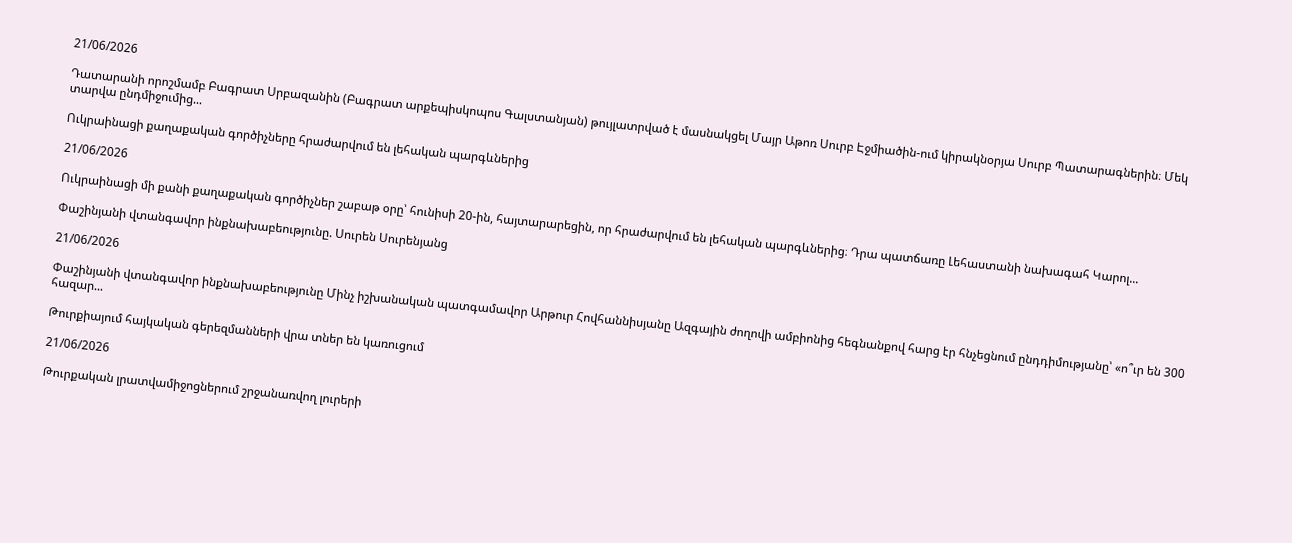21/06/2026

Դատարանի որոշմամբ Բագրատ Սրբազանին (Բագրատ արքեպիսկոպոս Գալստանյան) թույլատրված է մասնակցել Մայր Աթոռ Սուրբ Էջմիածին-ում կիրակնօրյա Սուրբ Պատարագներին։ Մեկ տարվա ընդմիջումից...

Ուկրաինացի քաղաքական գործիչները հրաժարվում են լեհական պարգևներից

21/06/2026

Ուկրաինացի մի քանի քաղաքական գործիչներ շաբաթ օրը՝ հունիսի 20-ին, հայտարարեցին, որ հրաժարվում են լեհական պարգևներից։ Դրա պատճառը Լեհաստանի նախագահ Կարոլ...

Փաշինյանի վտանգավոր ինքնախաբեությունը. Սուրեն Սուրենյանց

21/06/2026

Փաշինյանի վտանգավոր ինքնախաբեությունը Մինչ իշխանական պատգամավոր Արթուր Հովհաննիսյանը Ազգային ժողովի ամբիոնից հեգնանքով հարց էր հնչեցնում ընդդիմությանը՝ «ո՞ւր են 300 հազար...

Թուրքիայում հայկական գերեզմանների վրա տներ են կառուցում

21/06/2026

Թուրքական լրատվամիջոցներում շրջանառվող լուրերի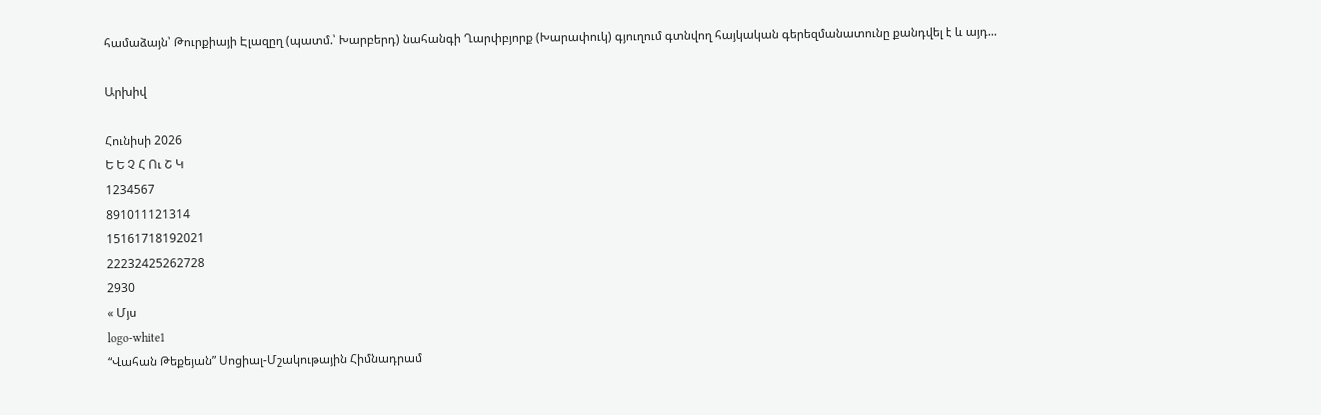համաձայն՝ Թուրքիայի Էլազըղ (պատմ.՝ Խարբերդ) նահանգի Ղարփբյորք (Խարափուկ) գյուղում գտնվող հայկական գերեզմանատունը քանդվել է և այդ...

Արխիվ

Հունիսի 2026
Ե Ե Չ Հ Ու Շ Կ
1234567
891011121314
15161718192021
22232425262728
2930
« Մյս
logo-white1
“Վահան Թեքեյան” Սոցիալ-Մշակութային Հիմնադրամ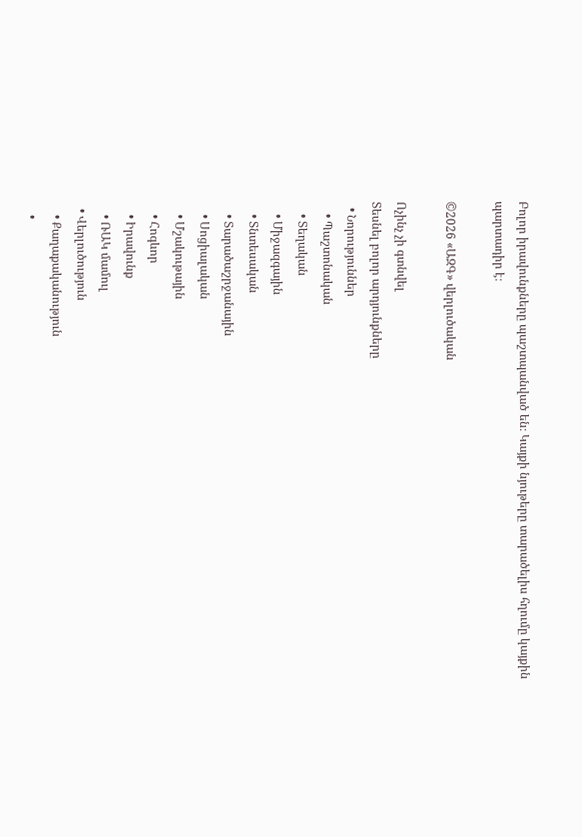Բոլոր իրավունքները պաշտպանված են։ Կայքի նյութերը տարածելիս հղումը կայքին պարտադիր է։

©2026 «ԱԶԳ» վերլուծական

Ոչինչ չի գտնվել
Տեսնել բոլոր արդյունքները
  • Նորություններ
    • Պաշտոնական
    • Տեղական
    • Միջազգային
    • Տնտեսական
    • Տարածաշրջանային
    • Սոցիալական
    • Մշակութային
    • Հոգևոր
    • Իրավունք
    • ՌԱԿ մամուլ
  • Վերլուծություն
    • Քաղաքականություն
    •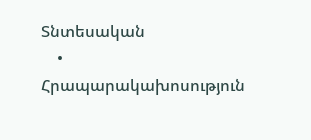Տնտեսական
    • Հրապարակախոսություն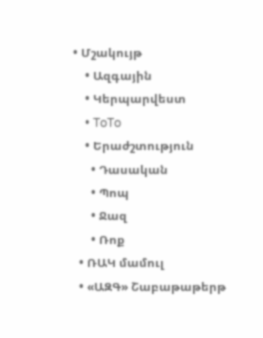• Մշակույթ
    • Ազգային
    • Կերպարվեստ
    • ToTo
    • Երաժշտություն
      • Դասական
      • Պոպ
      • Ջազ
      • Ռոք
  • ՌԱԿ մամուլ
  • «ԱԶԳ» Շաբաթաթերթ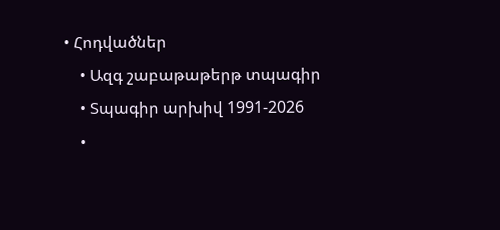• Հոդվածներ
    • Ազգ շաբաթաթերթ տպագիր
    • Տպագիր արխիվ 1991-2026
    •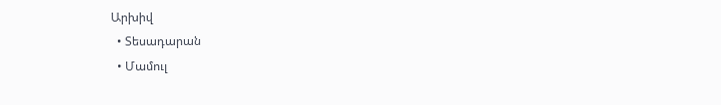Արխիվ
  • Տեսադարան
  • Մամուլ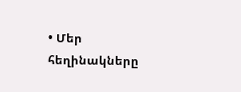• Մեր հեղինակները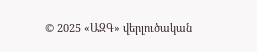© 2025 «ԱԶԳ» վերլուծական